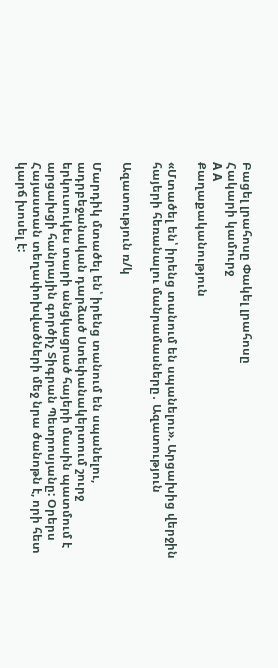Բացել լրահոսը Փակել լրահոսը
Հակարի կամուրջ
A A
Քաղաքականություն

«Մտածել են՝ իրենց տանում են սպանելու». Արցախից վերջին հայերի հեռանալու մանրամասները․ Ազատություն

Ազատություն ռ/կ

Մարդիկ մտածել են՝ իրենց տանում են սպանելու, ադրբեջանական դարձած Ստեփանակերտում շուրջ երկուսուկես տարի անցկացրած հայերի մասին պատմում է արցախցի հանրային գործիչ Տիգրան Պետրոսյանը: Օրերս Հայաստան տեղափոխվածների մեջ նրա ծանոթն է, որի հետ կարճ խոսել է: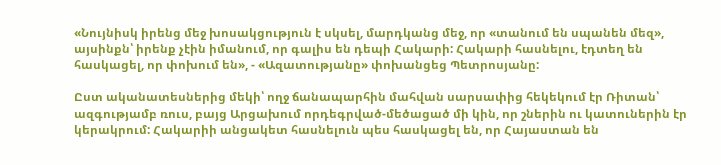«Նույնիսկ իրենց մեջ խոսակցություն է սկսել, մարդկանց մեջ, որ «տանում են սպանեն մեզ», այսինքն՝ իրենք չէին իմանում, որ գալիս են դեպի Հակարի: Հակարի հասնելու, էդտեղ են հասկացել, որ փոխում են», - «Ազատությանը» փոխանցեց Պետրոսյանը:

Ըստ ականատեսներից մեկի՝ ողջ ճանապարհին մահվան սարսափից հեկեկում էր Ռիտան՝ ազգությամբ ռուս, բայց Արցախում որդեգրված-մեծացած մի կին, որ շներին ու կատուներին էր կերակրում: Հակարիի անցակետ հասնելուն պես հասկացել են, որ Հայաստան են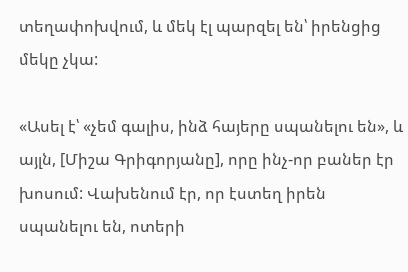տեղափոխվում, և մեկ էլ պարզել են՝ իրենցից մեկը չկա:

«Ասել է՝ «չեմ գալիս, ինձ հայերը սպանելու են», և այլն, [Միշա Գրիգորյանը], որը ինչ-որ բաներ էր խոսում: Վախենում էր, որ էստեղ իրեն սպանելու են, ոտերի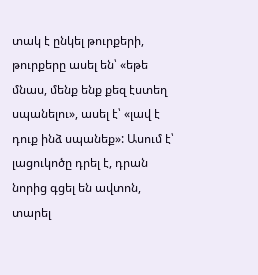տակ է ընկել թուրքերի, թուրքերը ասել են՝ «եթե մնաս, մենք ենք քեզ էստեղ սպանելու», ասել է՝ «լավ է դուք ինձ սպանեք»: Ասում է՝ լացուկոծը դրել է, դրան նորից գցել են ավտոն, տարել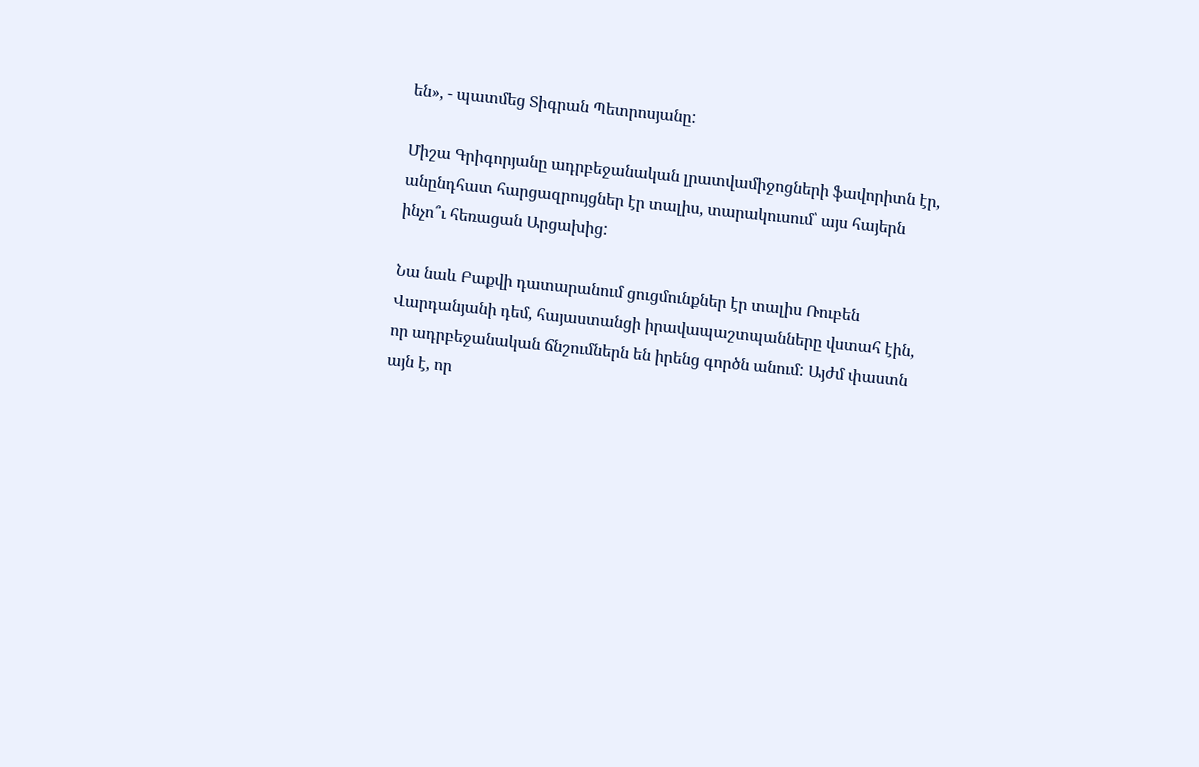են», - պատմեց Տիգրան Պետրոսյանը:

Միշա Գրիգորյանը ադրբեջանական լրատվամիջոցների ֆավորիտն էր, անընդհատ հարցազրույցներ էր տալիս, տարակուսում՝ այս հայերն ինչո՞ւ հեռացան Արցախից:

Նա նաև Բաքվի դատարանում ցուցմունքներ էր տալիս Ռուբեն Վարդանյանի դեմ, հայաստանցի իրավապաշտպանները վստահ էին, որ ադրբեջանական ճնշումներն են իրենց գործն անում: Այժմ փաստն այն է, որ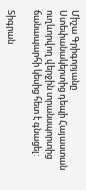Միշա Գրիգորյանը Ստեփանակերտից դեպի Հայաստան ուղևորվող վերջին տրանսպորտից ճանապարհի կեսից հետ է գնացել:

Տիգրան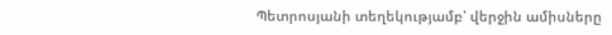Պետրոսյանի տեղեկությամբ՝ վերջին ամիսները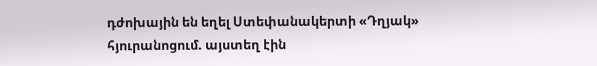դժոխային են եղել Ստեփանակերտի «Դղյակ» հյուրանոցում. այստեղ էին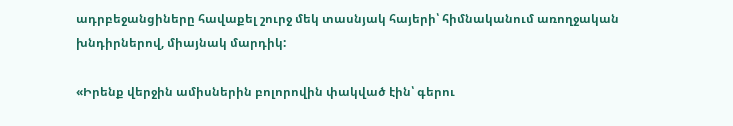ադրբեջանցիները հավաքել շուրջ մեկ տասնյակ հայերի՝ հիմնականում առողջական խնդիրներով, միայնակ մարդիկ:

«Իրենք վերջին ամիսներին բոլորովին փակված էին՝ գերու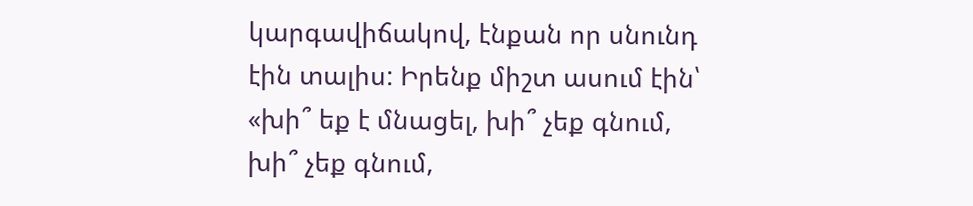կարգավիճակով, էնքան որ սնունդ էին տալիս: Իրենք միշտ ասում էին՝ «խի՞ եք է մնացել, խի՞ չեք գնում, խի՞ չեք գնում,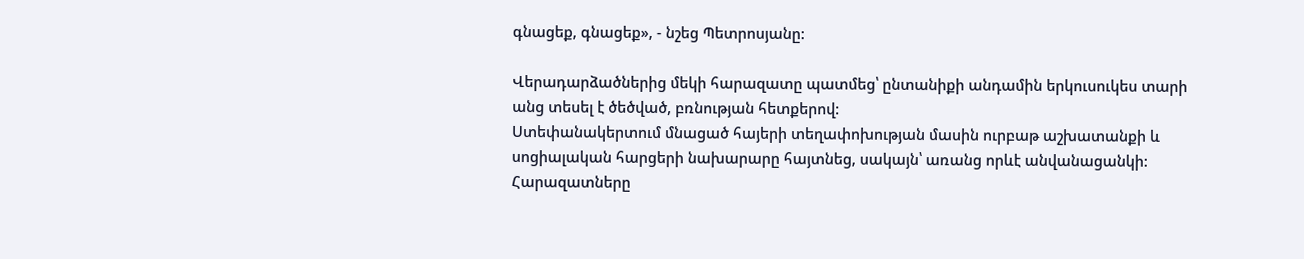գնացեք, գնացեք», - նշեց Պետրոսյանը:

Վերադարձածներից մեկի հարազատը պատմեց՝ ընտանիքի անդամին երկուսուկես տարի անց տեսել է ծեծված, բռնության հետքերով:
Ստեփանակերտում մնացած հայերի տեղափոխության մասին ուրբաթ աշխատանքի և սոցիալական հարցերի նախարարը հայտնեց, սակայն՝ առանց որևէ անվանացանկի: Հարազատները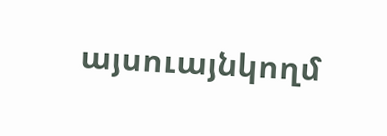այսուայնկողմ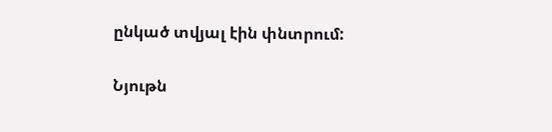ընկած տվյալ էին փնտրում:

Նյութն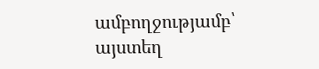ամբողջությամբ՝ այստեղ